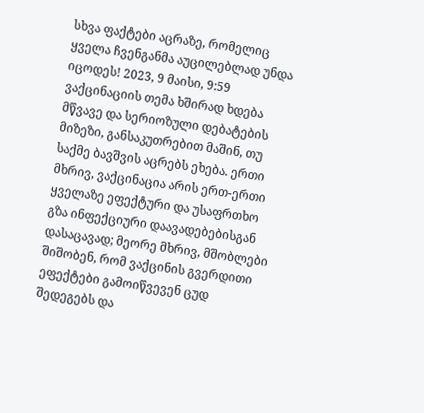სხვა ფაქტები აცრაზე, რომელიც ყველა ჩვენგანმა აუცილებლად უნდა იცოდეს! 2023, 9 მაისი, 9:59 ვაქცინაციის თემა ხშირად ხდება მწვავე და სერიოზული დებატების მიზეზი, განსაკუთრებით მაშინ, თუ საქმე ბავშვის აცრებს ეხება. ერთი მხრივ, ვაქცინაცია არის ერთ-ერთი ყველაზე ეფექტური და უსაფრთხო გზა ინფექციური დაავადებებისგან დასაცავად; მეორე მხრივ, მშობლები შიშობენ, რომ ვაქცინის გვერდითი ეფექტები გამოიწვევენ ცუდ შედეგებს და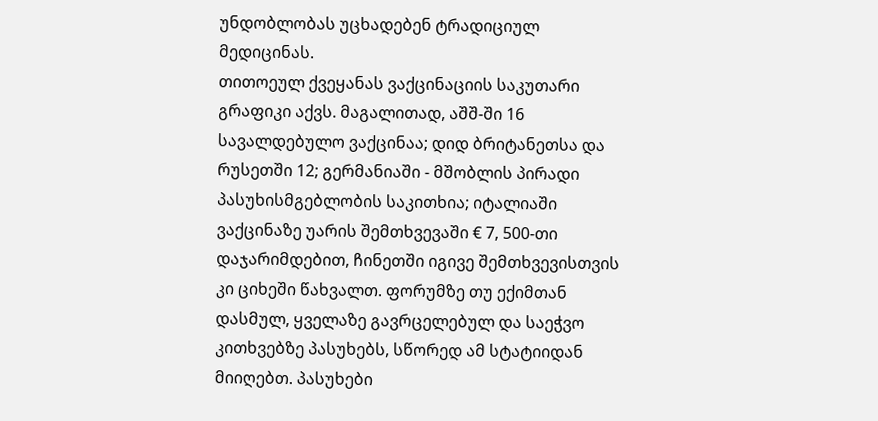უნდობლობას უცხადებენ ტრადიციულ მედიცინას.
თითოეულ ქვეყანას ვაქცინაციის საკუთარი გრაფიკი აქვს. მაგალითად, აშშ-ში 16 სავალდებულო ვაქცინაა; დიდ ბრიტანეთსა და რუსეთში 12; გერმანიაში - მშობლის პირადი პასუხისმგებლობის საკითხია; იტალიაში ვაქცინაზე უარის შემთხვევაში € 7, 500-თი დაჯარიმდებით, ჩინეთში იგივე შემთხვევისთვის კი ციხეში წახვალთ. ფორუმზე თუ ექიმთან დასმულ, ყველაზე გავრცელებულ და საეჭვო კითხვებზე პასუხებს, სწორედ ამ სტატიიდან მიიღებთ. პასუხები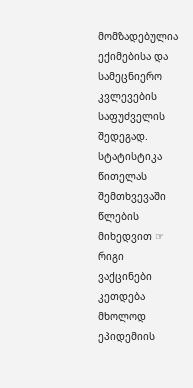მომზადებულია ექიმებისა და სამეცნიერო კვლევების საფუძველის შედეგად. სტატისტიკა წითელას შემთხვევაში წლების მიხედვით ☞ რიგი ვაქცინები კეთდება მხოლოდ ეპიდემიის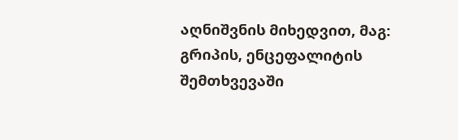აღნიშვნის მიხედვით, მაგ: გრიპის, ენცეფალიტის შემთხვევაში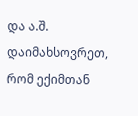და ა.შ. დაიმახსოვრეთ, რომ ექიმთან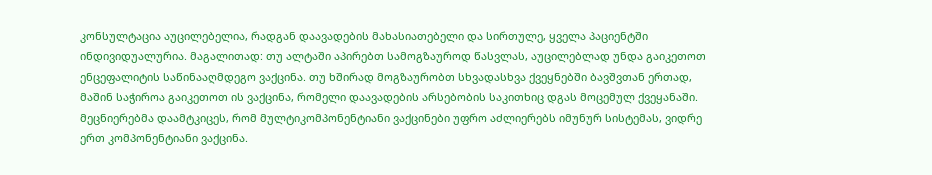კონსულტაცია აუცილებელია, რადგან დაავადების მახასიათებელი და სირთულე, ყველა პაციენტში ინდივიდუალურია. მაგალითად: თუ ალტაში აპირებთ სამოგზაუროდ წასვლას, აუცილებლად უნდა გაიკეთოთ ენცეფალიტის საწინააღმდეგო ვაქცინა. თუ ხშირად მოგზაურობთ სხვადასხვა ქვეყნებში ბავშვთან ერთად, მაშინ საჭიროა გაიკეთოთ ის ვაქცინა, რომელი დაავადების არსებობის საკითხიც დგას მოცემულ ქვეყანაში. მეცნიერებმა დაამტკიცეს, რომ მულტიკომპონენტიანი ვაქცინები უფრო აძლიერებს იმუნურ სისტემას, ვიდრე ერთ კომპონენტიანი ვაქცინა.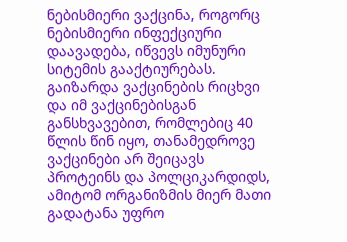ნებისმიერი ვაქცინა, როგორც ნებისმიერი ინფექციური დაავადება, იწვევს იმუნური სიტემის გააქტიურებას. გაიზარდა ვაქცინების რიცხვი და იმ ვაქცინებისგან განსხვავებით, რომლებიც 40 წლის წინ იყო, თანამედროვე ვაქცინები არ შეიცავს პროტეინს და პოლციკარდიდს, ამიტომ ორგანიზმის მიერ მათი გადატანა უფრო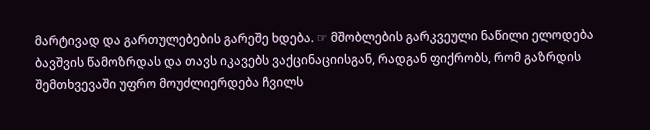მარტივად და გართულებების გარეშე ხდება. ☞ მშობლების გარკვეული ნაწილი ელოდება ბავშვის წამოზრდას და თავს იკავებს ვაქცინაციისგან, რადგან ფიქრობს, რომ გაზრდის შემთხვევაში უფრო მოუძლიერდება ჩვილს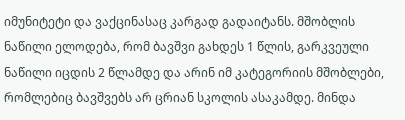იმუნიტეტი და ვაქცინასაც კარგად გადაიტანს. მშობლის ნაწილი ელოდება, რომ ბავშვი გახდეს 1 წლის, გარკვეული ნაწილი იცდის 2 წლამდე და არინ იმ კატეგორიის მშობლები, რომლებიც ბავშვებს არ ცრიან სკოლის ასაკამდე. მინდა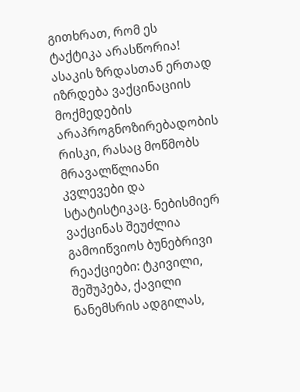გითხრათ, რომ ეს ტაქტიკა არასწორია! ასაკის ზრდასთან ერთად იზრდება ვაქცინაციის მოქმედების არაპროგნოზირებადობის რისკი, რასაც მოწმობს მრავალწლიანი კვლევები და სტატისტიკაც. ნებისმიერ ვაქცინას შეუძლია გამოიწვიოს ბუნებრივი რეაქციები: ტკივილი, შეშუპება, ქავილი ნანემსრის ადგილას,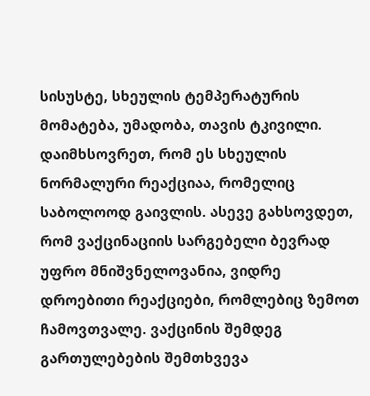სისუსტე, სხეულის ტემპერატურის მომატება, უმადობა, თავის ტკივილი. დაიმხსოვრეთ, რომ ეს სხეულის ნორმალური რეაქციაა, რომელიც საბოლოოდ გაივლის. ასევე გახსოვდეთ, რომ ვაქცინაციის სარგებელი ბევრად უფრო მნიშვნელოვანია, ვიდრე დროებითი რეაქციები, რომლებიც ზემოთ ჩამოვთვალე. ვაქცინის შემდეგ გართულებების შემთხვევა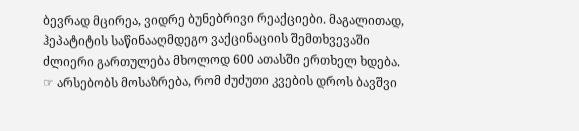ბევრად მცირეა, ვიდრე ბუნებრივი რეაქციები. მაგალითად, ჰეპატიტის საწინააღმდეგო ვაქცინაციის შემთხვევაში ძლიერი გართულება მხოლოდ 600 ათასში ერთხელ ხდება. ☞ არსებობს მოსაზრება, რომ ძუძუთი კვების დროს ბავშვი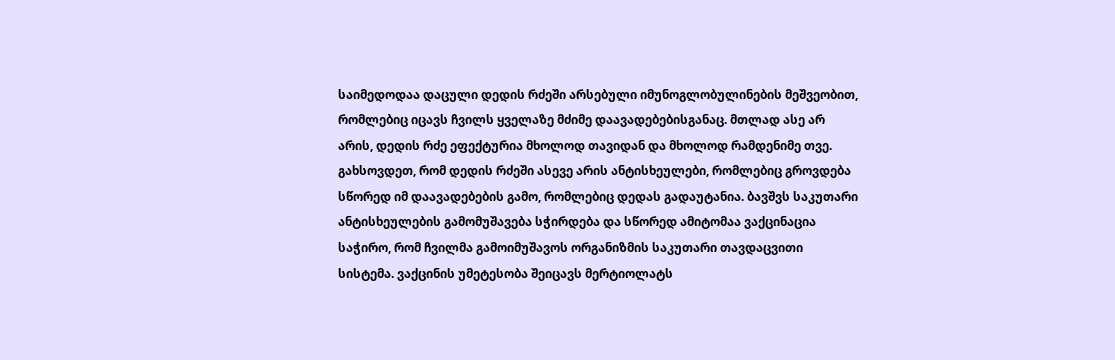საიმედოდაა დაცული დედის რძეში არსებული იმუნოგლობულინების მეშვეობით, რომლებიც იცავს ჩვილს ყველაზე მძიმე დაავადებებისგანაც. მთლად ასე არ არის, დედის რძე ეფექტურია მხოლოდ თავიდან და მხოლოდ რამდენიმე თვე. გახსოვდეთ, რომ დედის რძეში ასევე არის ანტისხეულები, რომლებიც გროვდება სწორედ იმ დაავადებების გამო, რომლებიც დედას გადაუტანია. ბავშვს საკუთარი ანტისხეულების გამომუშავება სჭირდება და სწორედ ამიტომაა ვაქცინაცია საჭირო, რომ ჩვილმა გამოიმუშავოს ორგანიზმის საკუთარი თავდაცვითი სისტემა. ვაქცინის უმეტესობა შეიცავს მერტიოლატს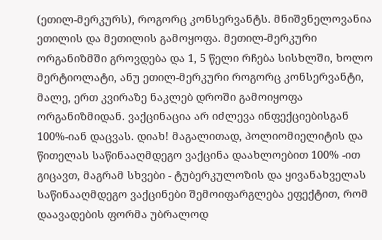(ეთილ-მერკურს), როგორც კონსერვანტს. მნიშვნელოვანია ეთილის და მეთილის გამოყოფა. მეთილ-მერკური ორგანიზმში გროვდება და 1, 5 წელი რჩება სისხლში, ხოლო მერტიოლატი, ანუ ეთილ-მერკური როგორც კონსერვანტი, მალე, ერთ კვირაზე ნაკლებ დროში გამოიყოფა ორგანიზმიდან. ვაქცინაცია არ იძლევა ინფექციებისგან 100%-იან დაცვას. დიახ! მაგალითად, პოლიომიელიტის და წითელას საწინააღმდეგო ვაქცინა დაახლოებით 100% -ით გიცავთ, მაგრამ სხვები - ტუბერკულოზის და ყივანახველას საწინააღმდეგო ვაქცინები შემოიფარგლება ეფექტით, რომ დაავადების ფორმა უბრალოდ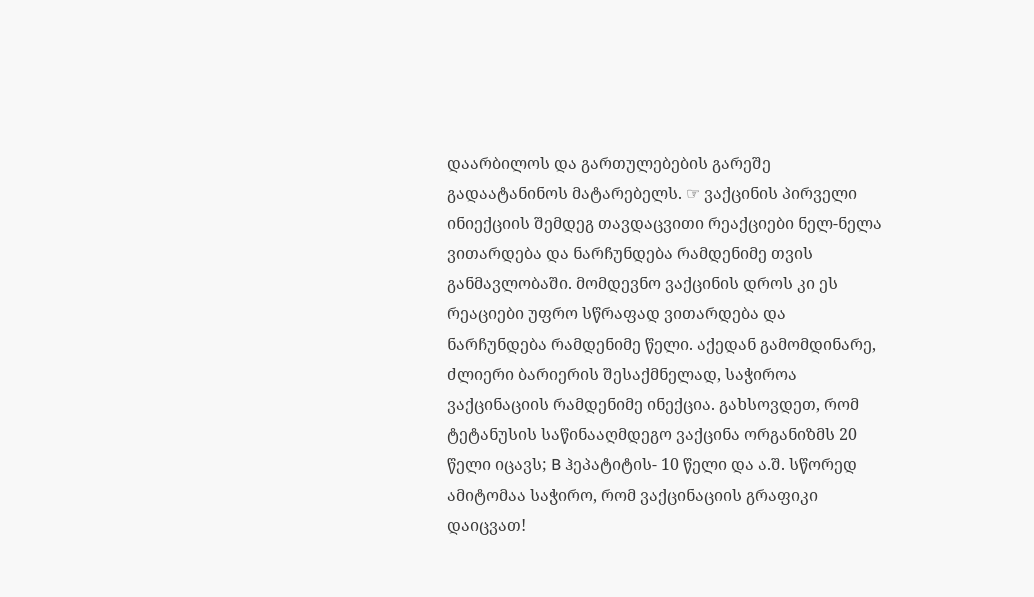დაარბილოს და გართულებების გარეშე გადაატანინოს მატარებელს. ☞ ვაქცინის პირველი ინიექციის შემდეგ თავდაცვითი რეაქციები ნელ-ნელა ვითარდება და ნარჩუნდება რამდენიმე თვის განმავლობაში. მომდევნო ვაქცინის დროს კი ეს რეაციები უფრო სწრაფად ვითარდება და ნარჩუნდება რამდენიმე წელი. აქედან გამომდინარე, ძლიერი ბარიერის შესაქმნელად, საჭიროა ვაქცინაციის რამდენიმე ინექცია. გახსოვდეთ, რომ ტეტანუსის საწინააღმდეგო ვაქცინა ორგანიზმს 20 წელი იცავს; B ჰეპატიტის- 10 წელი და ა.შ. სწორედ ამიტომაა საჭირო, რომ ვაქცინაციის გრაფიკი დაიცვათ!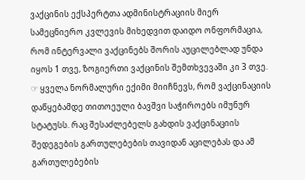ვაქცინის ექსპერტთა ადმინისტრაციის მიერ სამეცნიერო კვლევის მიხედვით დაიდო ონფორმაცია, რომ ინტერვალი ვაქცინებს შორის აუცილებლად უნდა იყოს 1 თვე, ზოგიერთი ვაქცინის შემთხვევაში კი 3 თვე. ☞ ყველა ნორმალური ექიმი მიიჩნევს, რომ ვაქცინაციის დაწყებამდე თითოეული ბავშვი საჭიროებს იმუნურ სტატუსს. რაც შესაძლებელს გახდის ვაქცინაციის შედეგების გართულებების თავიდან აცილებას და ამ გართულებების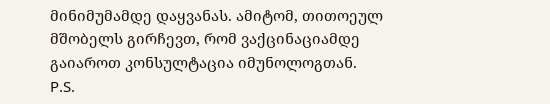მინიმუმამდე დაყვანას. ამიტომ, თითოეულ მშობელს გირჩევთ, რომ ვაქცინაციამდე გაიაროთ კონსულტაცია იმუნოლოგთან. P.S.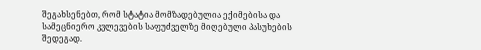შეგახსენებთ, რომ სტატია მომზადებულია ექიმებისა და სამეცნიერო კვლევების საფუძველზე მიღებული პასუხების შედეგად.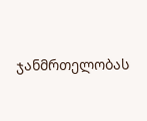ჯანმრთელობას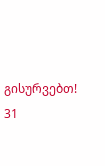გისურვებთ! 31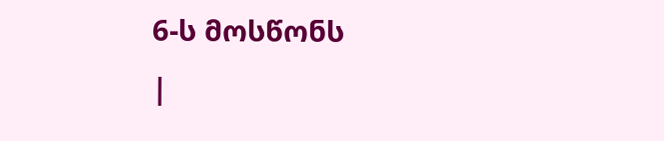6-ს მოსწონს
|